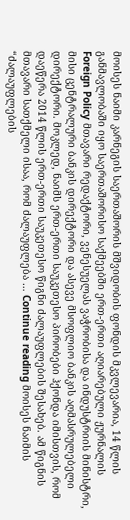მოისეს ნაიმი კარნეგის საერთაშორის მშვიდობის ფონდის მკვლევარია, 14 წლის განმავლობაში იყო საერთაშორისო საქმეებში ერთ-ერთი აღიარებული ჟურნალის Foreign Policy მთავარი რედაქტორი, ვენესუელას ვაჭრობისა და ინდუსტრიის მინისტრი, მისი ცენტრალური ბანკის დირექტორი და ასევე მსოფლიო ბანკის აღმასრულებელი დირექტორი. მოკლედ, ნაიმს ერთ-ერთი საუკეთესო პირობები ჰქონდა იმისთვის, რომ დაეწერა 2014 წლის ერთ-ერთი საუკეთესო წიგნი ძალაუფლების შესახებ. ამ წიგნის მთავარი სათქმელი ისაა, რომ ძალაუფლება … Continue reading მოისეს ნაიმის “ძალაუფლების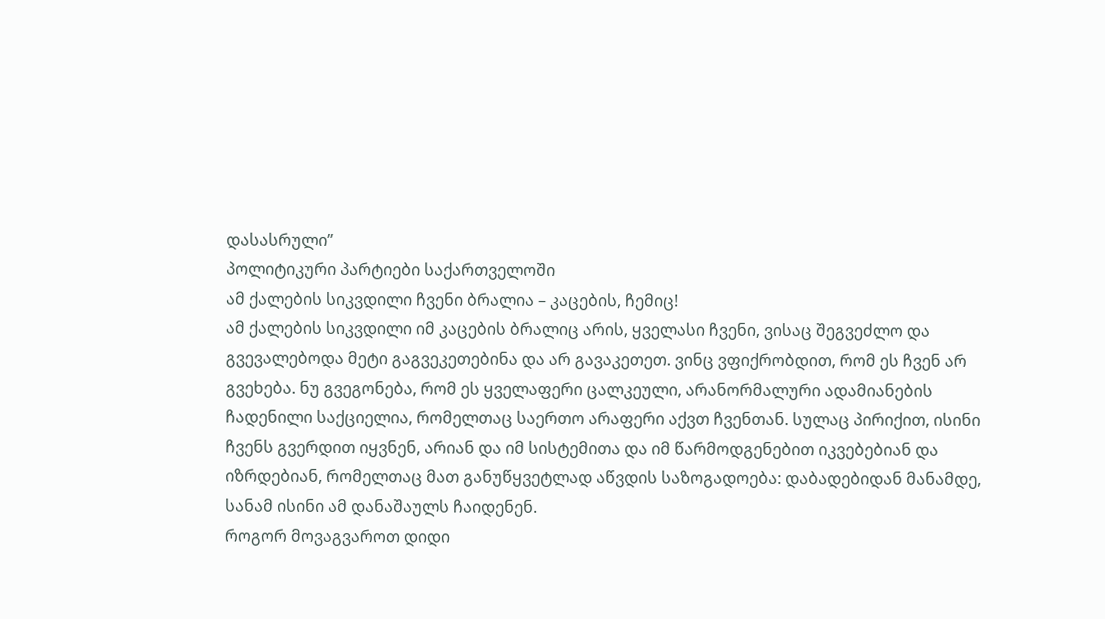დასასრული”
პოლიტიკური პარტიები საქართველოში
ამ ქალების სიკვდილი ჩვენი ბრალია – კაცების, ჩემიც!
ამ ქალების სიკვდილი იმ კაცების ბრალიც არის, ყველასი ჩვენი, ვისაც შეგვეძლო და გვევალებოდა მეტი გაგვეკეთებინა და არ გავაკეთეთ. ვინც ვფიქრობდით, რომ ეს ჩვენ არ გვეხება. ნუ გვეგონება, რომ ეს ყველაფერი ცალკეული, არანორმალური ადამიანების ჩადენილი საქციელია, რომელთაც საერთო არაფერი აქვთ ჩვენთან. სულაც პირიქით, ისინი ჩვენს გვერდით იყვნენ, არიან და იმ სისტემითა და იმ წარმოდგენებით იკვებებიან და იზრდებიან, რომელთაც მათ განუწყვეტლად აწვდის საზოგადოება: დაბადებიდან მანამდე, სანამ ისინი ამ დანაშაულს ჩაიდენენ.
როგორ მოვაგვაროთ დიდი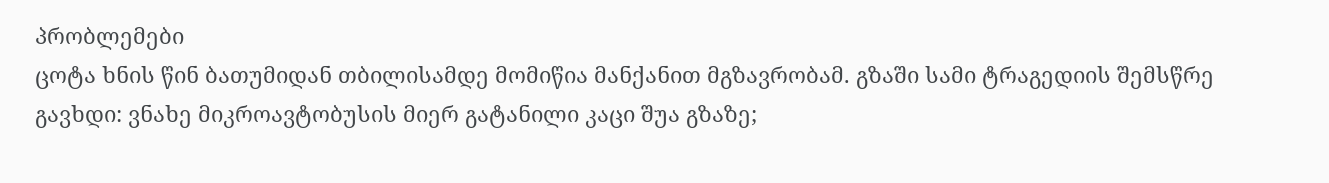პრობლემები
ცოტა ხნის წინ ბათუმიდან თბილისამდე მომიწია მანქანით მგზავრობამ. გზაში სამი ტრაგედიის შემსწრე გავხდი: ვნახე მიკროავტობუსის მიერ გატანილი კაცი შუა გზაზე;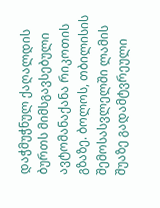დაჭმუჭნულ ქაღალდის ბურთს მიმსგავსებული ავტომანაქანა რიკოთის გზაზე. ბოლოს, თბილისის შემოსასვლელში ლამის შუაზე გადამტვრეული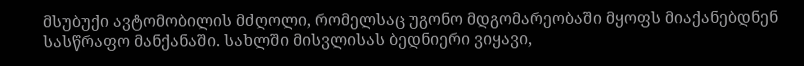მსუბუქი ავტომობილის მძღოლი, რომელსაც უგონო მდგომარეობაში მყოფს მიაქანებდნენ სასწრაფო მანქანაში. სახლში მისვლისას ბედნიერი ვიყავი,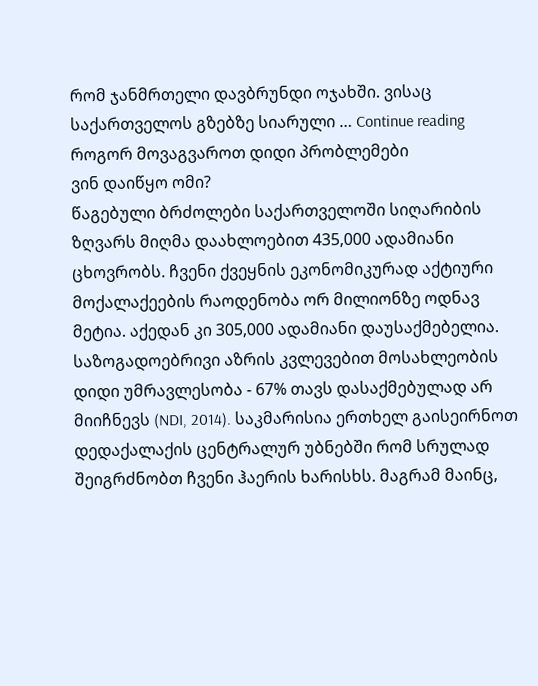რომ ჯანმრთელი დავბრუნდი ოჯახში. ვისაც საქართველოს გზებზე სიარული … Continue reading როგორ მოვაგვაროთ დიდი პრობლემები
ვინ დაიწყო ომი?
წაგებული ბრძოლები საქართველოში სიღარიბის ზღვარს მიღმა დაახლოებით 435,000 ადამიანი ცხოვრობს. ჩვენი ქვეყნის ეკონომიკურად აქტიური მოქალაქეების რაოდენობა ორ მილიონზე ოდნავ მეტია. აქედან კი 305,000 ადამიანი დაუსაქმებელია. საზოგადოებრივი აზრის კვლევებით მოსახლეობის დიდი უმრავლესობა - 67% თავს დასაქმებულად არ მიიჩნევს (NDI, 2014). საკმარისია ერთხელ გაისეირნოთ დედაქალაქის ცენტრალურ უბნებში რომ სრულად შეიგრძნობთ ჩვენი ჰაერის ხარისხს. მაგრამ მაინც,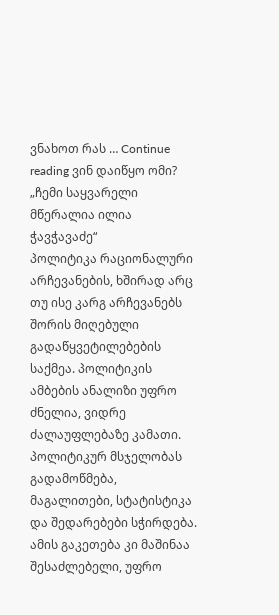ვნახოთ რას … Continue reading ვინ დაიწყო ომი?
„ჩემი საყვარელი მწერალია ილია ჭავჭავაძე“
პოლიტიკა რაციონალური არჩევანების, ხშირად არც თუ ისე კარგ არჩევანებს შორის მიღებული გადაწყვეტილებების საქმეა. პოლიტიკის ამბების ანალიზი უფრო ძნელია, ვიდრე ძალაუფლებაზე კამათი. პოლიტიკურ მსჯელობას გადამოწმება, მაგალითები, სტატისტიკა და შედარებები სჭირდება. ამის გაკეთება კი მაშინაა შესაძლებელი, უფრო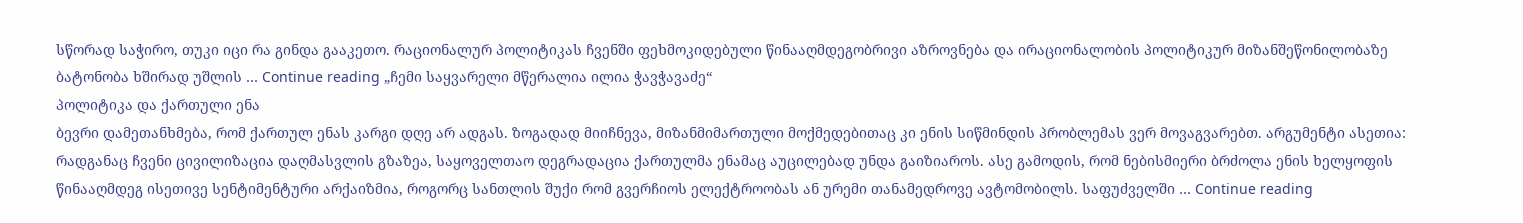სწორად საჭირო, თუკი იცი რა გინდა გააკეთო. რაციონალურ პოლიტიკას ჩვენში ფეხმოკიდებული წინააღმდეგობრივი აზროვნება და ირაციონალობის პოლიტიკურ მიზანშეწონილობაზე ბატონობა ხშირად უშლის … Continue reading „ჩემი საყვარელი მწერალია ილია ჭავჭავაძე“
პოლიტიკა და ქართული ენა
ბევრი დამეთანხმება, რომ ქართულ ენას კარგი დღე არ ადგას. ზოგადად მიიჩნევა, მიზანმიმართული მოქმედებითაც კი ენის სიწმინდის პრობლემას ვერ მოვაგვარებთ. არგუმენტი ასეთია: რადგანაც ჩვენი ცივილიზაცია დაღმასვლის გზაზეა, საყოველთაო დეგრადაცია ქართულმა ენამაც აუცილებად უნდა გაიზიაროს. ასე გამოდის, რომ ნებისმიერი ბრძოლა ენის ხელყოფის წინააღმდეგ ისეთივე სენტიმენტური არქაიზმია, როგორც სანთლის შუქი რომ გვერჩიოს ელექტროობას ან ურემი თანამედროვე ავტომობილს. საფუძველში … Continue reading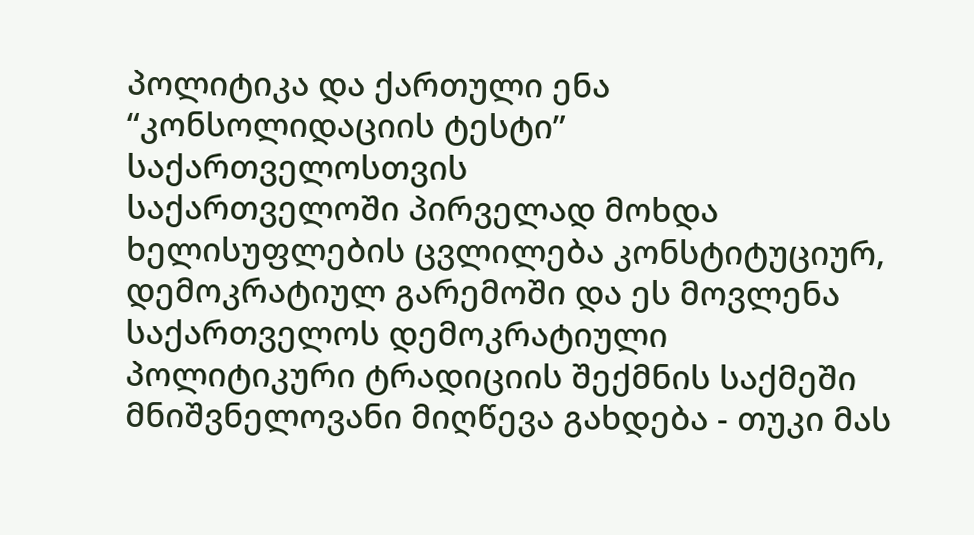პოლიტიკა და ქართული ენა
“კონსოლიდაციის ტესტი” საქართველოსთვის
საქართველოში პირველად მოხდა ხელისუფლების ცვლილება კონსტიტუციურ, დემოკრატიულ გარემოში და ეს მოვლენა საქართველოს დემოკრატიული პოლიტიკური ტრადიციის შექმნის საქმეში მნიშვნელოვანი მიღწევა გახდება - თუკი მას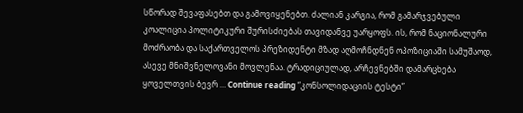სწორად შევაფასებთ და გამოვიყენებთ. ძალიან კარგია, რომ გამარჯვებული კოალიცია პოლიტიკური შურისძიებას თავიდანვე უარყოფს. ის, რომ ნაციონალური მოძრაობა და საქართველოს პრეზიდენტი მზად აღმოჩნდნენ ოპოზიციაში სამუშაოდ, ასევე მნიშვნელოვანი მოვლენაა. ტრადიციულად, არჩევნებში დამარცხება ყოველთვის ბევრ … Continue reading “კონსოლიდაციის ტესტი”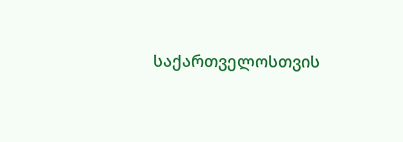საქართველოსთვის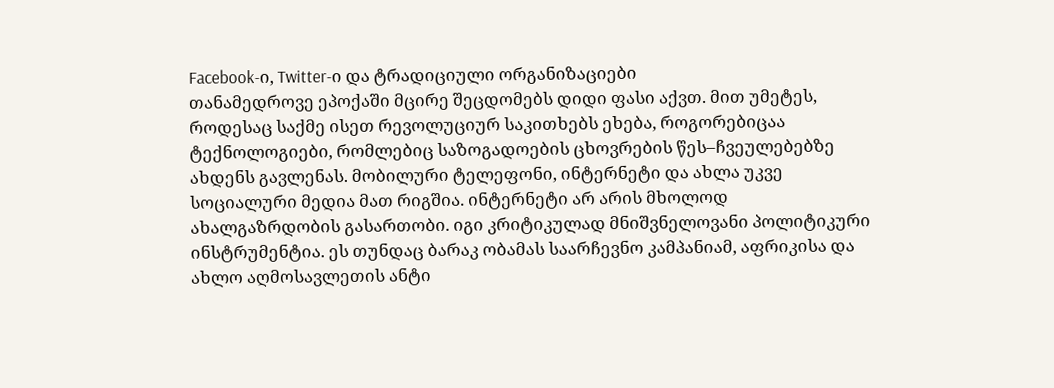Facebook-ი, Twitter-ი და ტრადიციული ორგანიზაციები
თანამედროვე ეპოქაში მცირე შეცდომებს დიდი ფასი აქვთ. მით უმეტეს, როდესაც საქმე ისეთ რევოლუციურ საკითხებს ეხება, როგორებიცაა ტექნოლოგიები, რომლებიც საზოგადოების ცხოვრების წეს–ჩვეულებებზე ახდენს გავლენას. მობილური ტელეფონი, ინტერნეტი და ახლა უკვე სოციალური მედია მათ რიგშია. ინტერნეტი არ არის მხოლოდ ახალგაზრდობის გასართობი. იგი კრიტიკულად მნიშვნელოვანი პოლიტიკური ინსტრუმენტია. ეს თუნდაც ბარაკ ობამას საარჩევნო კამპანიამ, აფრიკისა და ახლო აღმოსავლეთის ანტი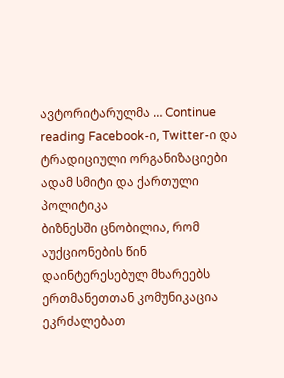ავტორიტარულმა … Continue reading Facebook-ი, Twitter-ი და ტრადიციული ორგანიზაციები
ადამ სმიტი და ქართული პოლიტიკა
ბიზნესში ცნობილია, რომ აუქციონების წინ დაინტერესებულ მხარეებს ერთმანეთთან კომუნიკაცია ეკრძალებათ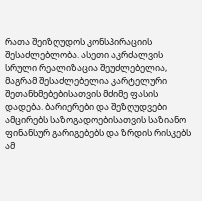რათა შეიზღუდოს კონსპირაციის შესაძლებლობა. ასეთი აკრძალვის სრული რეალიზაცია შეუძლებელია, მაგრამ შესაძლებელია კარტელური შეთანხმებებისათვის მძიმე ფასის დადება. ბარიერები და შეზღუდვები ამცირებს საზოგადოებისათვის საზიანო ფინანსურ გარიგებებს და ზრდის რისკებს ამ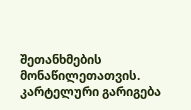შეთანხმების მონაწილეთათვის. კარტელური გარიგება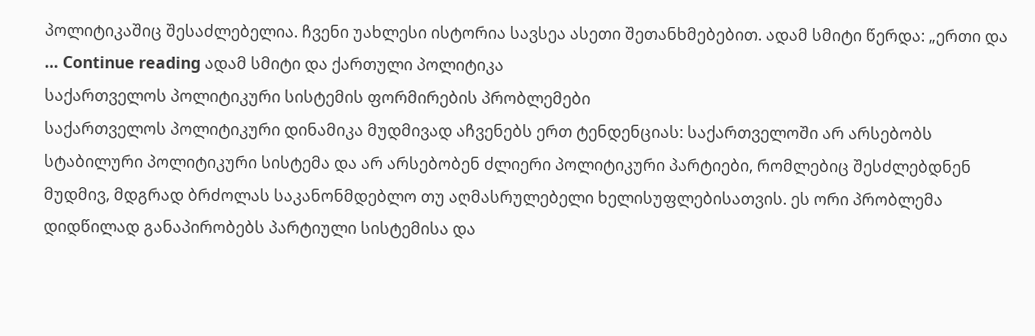პოლიტიკაშიც შესაძლებელია. ჩვენი უახლესი ისტორია სავსეა ასეთი შეთანხმებებით. ადამ სმიტი წერდა: „ერთი და … Continue reading ადამ სმიტი და ქართული პოლიტიკა
საქართველოს პოლიტიკური სისტემის ფორმირების პრობლემები
საქართველოს პოლიტიკური დინამიკა მუდმივად აჩვენებს ერთ ტენდენციას: საქართველოში არ არსებობს სტაბილური პოლიტიკური სისტემა და არ არსებობენ ძლიერი პოლიტიკური პარტიები, რომლებიც შესძლებდნენ მუდმივ, მდგრად ბრძოლას საკანონმდებლო თუ აღმასრულებელი ხელისუფლებისათვის. ეს ორი პრობლემა დიდწილად განაპირობებს პარტიული სისტემისა და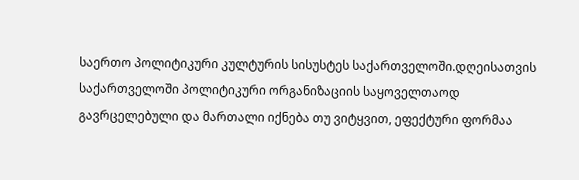საერთო პოლიტიკური კულტურის სისუსტეს საქართველოში.დღეისათვის საქართველოში პოლიტიკური ორგანიზაციის საყოველთაოდ გავრცელებული და მართალი იქნება თუ ვიტყვით, ეფექტური ფორმაა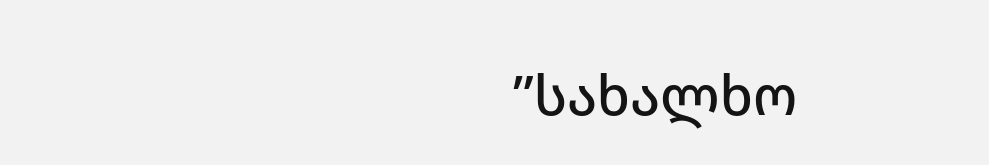”სახალხო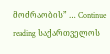მოძრაობის” … Continue reading საქართველოს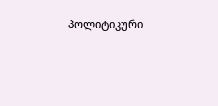პოლიტიკური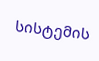სისტემის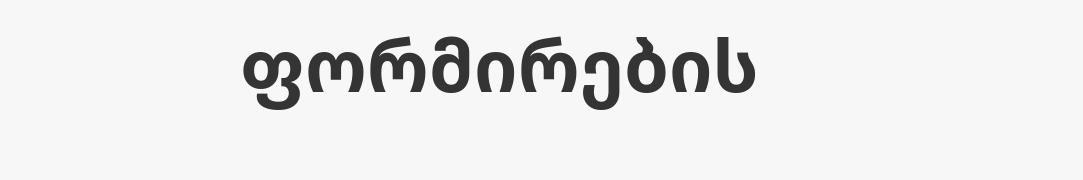ფორმირების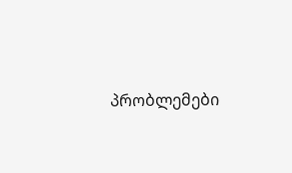პრობლემები